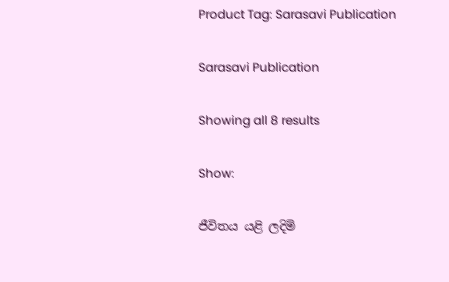Product Tag: Sarasavi Publication

Sarasavi Publication

Showing all 8 results

Show:

ජීවිතය යළි ලදිමි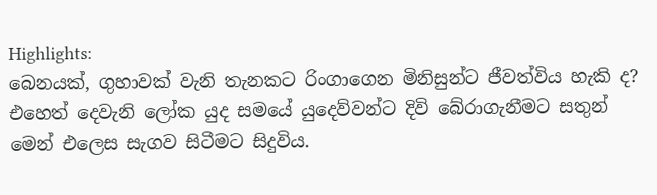Highlights:
බෙනයක්, ගුහාවක් වැනි තැනකට රිංගාගෙන මිනිසුන්ට ජීවත්විය හැකි ද? එහෙත් දෙවැනි ලෝක යුද සමයේ යුදෙව්වන්ට දිවි බේරාගැනීමට සතුන් මෙන් එලෙස සැගව සිටීමට සිදුවිය.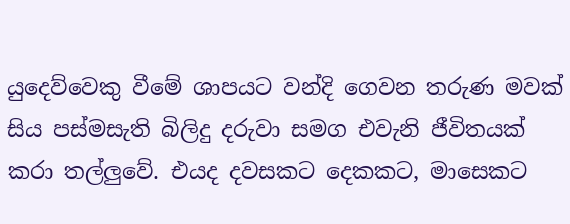යුදෙව්වෙකු වීමේ ශාපයට වන්දි ගෙවන තරුණ මවක් සිය පස්මසැති බිලිදු දරුවා සමග එවැනි ජීවිතයක් කරා තල්ලුවේ. එයද දවසකට දෙකකට, මාසෙකට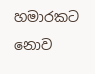හමාරකට නොව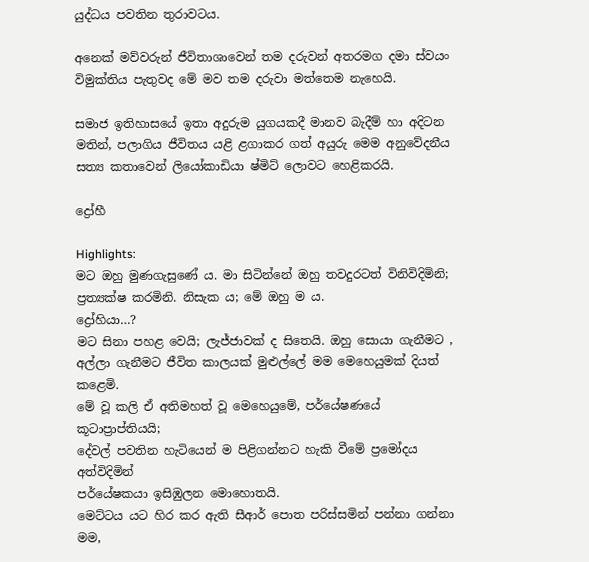යුද්ධය පවතින තුරාවටය.

අනෙක් මව්වරුන් ජීවිතාශාවෙන් තම දරුවන් අතරමග දමා ස්වයං විමුක්තිය පැතුවද මේ මව තම දරුවා මත්තෙම නැහෙයි.

සමාජ ඉතිහාසයේ ඉතා අදුරුම යුගයකදී මානව බැදීම් හා අදිටන මතින්, පලාගිය ජීවිතය යළි ළගාකර ගත් අයුරු මෙම අනුවේදනීය සත්‍ය කතාවෙන් ලියෝකාඩියා ෂ්මිට් ලොවට හෙළිකරයි.

ද්‍රෝහී

Highlights:
මට ඔහු මුණගැසුණේ ය. මා සිටින්නේ ඔහු තවදුරටත් විනිවිදිමිනි;
ප්‍රත්‍යක්ෂ කරමිනි. නිසැක ය; මේ ඔහු ම ය.
ද්‍රෝහියා…?
මට සිනා පහළ වෙයි; ලැජ්ජාවක් ද සිතෙයි. ඔහු සොයා ගැනීමට ,
අල්ලා ගැනීමට ජීවිත කාලයක් මුළුල්ලේ මම මෙහෙයුමක් දියත් කළෙමි.
මේ වූ කලි ඒ අතිමහත් වූ මෙහෙයුමේ, පර්යේෂණයේ කූටාප්‍රාප්තියයි;
දේවල් පවතින හැටියෙන් ම පිළිගන්නට හැකි වීමේ ප්‍රමෝදය අත්විදිමින්
පර්යේෂකයා ඉසිඹුලන මොහොතයි.
මෙට්ටය යට හිර කර ඇති සීආර් පොත පරිස්සමින් පන්නා ගන්නා මම,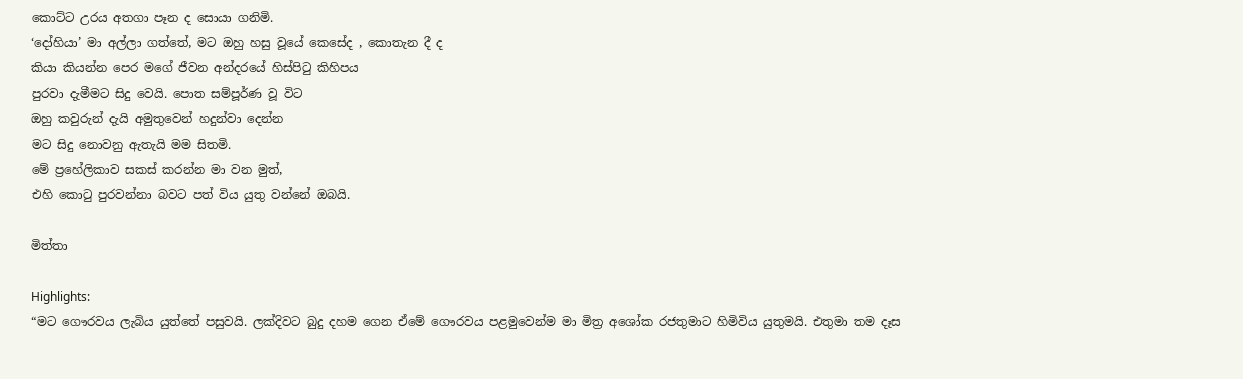කොට්ට උරය අතගා පෑන ද සොයා ගනිමි.
‘දෝහියා’ මා අල්ලා ගත්තේ, මට ඔහු හසු වූයේ කෙසේද , කොතැන දී ද
කියා කියන්න පෙර මගේ ජීවන අන්දරයේ හිස්පිටු කිහිපය
පුරවා දැමීමට සිදු වෙයි. පොත සම්පූර්ණ වූ විට
ඔහු කවුරුන් දැයි අමුතුවෙන් හදුන්වා දෙන්න
මට සිදු නොවනු ඇතැයි මම සිතමි.
මේ ප්‍රහේලිකාව සකස් කරන්න මා වන මුත්,
එහි කොටු පුරවන්නා බවට පත් විය යුතු වන්නේ ඔබයි.

මිත්තා

Highlights:
“මට ගෞරවය ලැබිය යුත්තේ පසුවයි. ලක්දිවට බුදු දහම ගෙන ඒමේ ගෞරවය පළමුවෙන්ම මා මිත්‍ර අශෝක රජතුමාට හිමිවිය යුතුමයි. එතුමා තම දෑස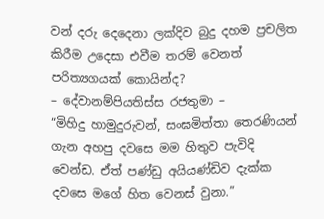වන් දරු දෙදෙනා ලක්දිව බුදු දහම ප්‍රචලිත කිරීම උදෙසා එවීම තරම් වෙනත් පරිත්‍යගයක් කොයින්ද?
– දේවානම්පියතිස්ස රජතුමා –
“මිහිදු හාමුදුරුවන්, සංඝමිත්තා තෙරණියන් ගැන අහපු දවසෙ මම හිතුව පැවිදි වෙන්ඩ. ඒත් පණ්ඩු අයියණ්ඩිව දැක්ක දවසෙ මගේ හිත වෙනස් වුනා.”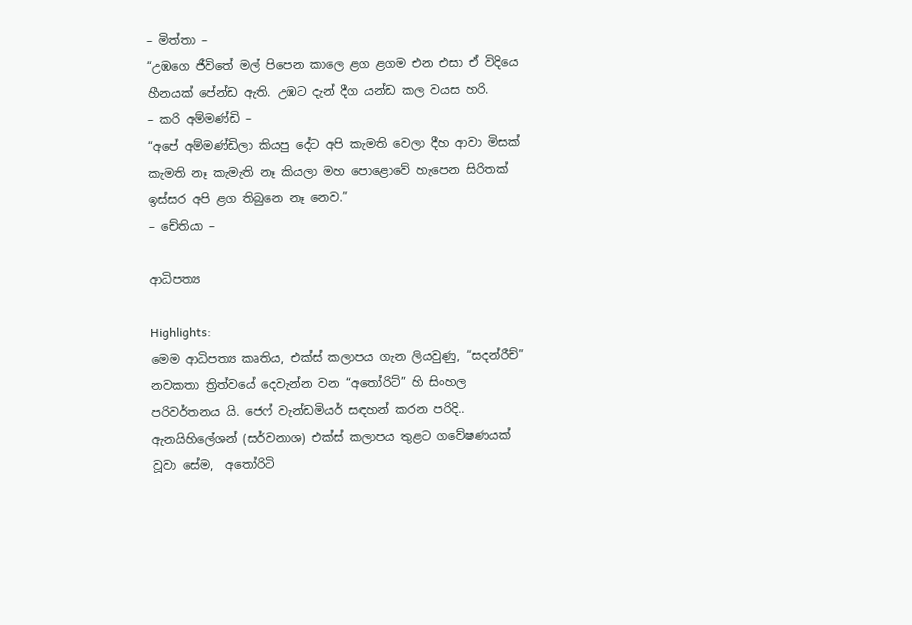– මිත්තා –
“උඹගෙ ජීවිතේ මල් පිපෙන කාලෙ ළග ළගම එන එසා ඒ විදියෙ හීනයක් පේන්ඩ ඇති. උඹට දැන් දීග යන්ඩ කල වයස හරි.
– කරි අම්මණ්ඩි –
“අපේ අම්මණ්ඩිලා කියපු දේට අපි කැමති වෙලා දීහ ආවා මිසක් කැමති නෑ කැමැති නෑ කියලා මහ පොළොවේ හැපෙන සිරිතක් ඉස්සර අපි ළග තිබුනෙ නෑ නෙව.”
– චේතියා –

ආධිපත්‍ය

Highlights:
මෙම ආධිපත්‍ය කෘතිය, එක්ස් කලාපය ගැන ලියවුණු‍, “සදන්රීච්” නවකතා ත්‍රිත්වයේ දෙවැන්න වන “අතෝරිට්” හි සිංහල පරිවර්තනය යි. ජෙෆ් වැන්ඩමියර් සඳහන් කරන පරිදි.. ඇනයිහිලේශන් (සර්වනාශ) එක්ස් කලාපය තුළට ගවේෂණයක් වූවා සේම,  අතෝරිටි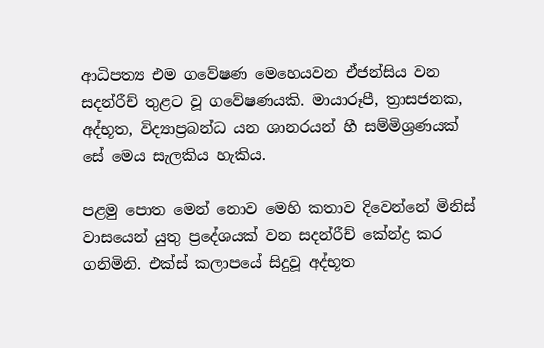ආධිපත්‍ය එම ගවේෂණ මෙහෙයවන ඒජන්සිය වන සදන්රීච් තුළට වූ ගවේෂණයකි. මායාරූපී, ත්‍රාසජනක, අද්භූත, විද්‍යාප්‍රබන්ධ යන ශානරයන් හී සම්මිශ්‍රණයක් සේ මෙය සැලකිය හැකිය.

පළමු පොත මෙන් නොව මෙහි කතාව දිවෙන්නේ මිනිස් වාසයෙන් යුතු ප්‍රදේශයක් වන සදන්රීච් කේන්ද්‍ර කර ගනිමිනි. එක්ස් කලාපයේ සිදුවූ අද්භූත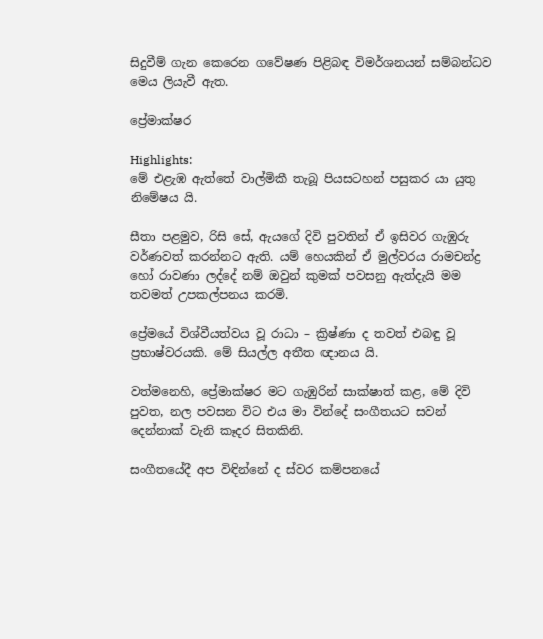සිදුවීම් ගැන කෙරෙන ගවේෂණ පිළිබඳ විමර්ශනයන් සම්බන්ධව මෙය ලියැවී ඇත.

ප්‍රේමාක්ෂර

Highlights:
මේ එළැඹ ඇත්තේ වාල්මිකී තැබූ පියසටහන් පසුකර යා යුතු නිමේෂය යි.

සීතා පළමුව, රිසි සේ, ඇයගේ දිවි පුවතින් ඒ ඉසිවර ගැඹුරු වර්ණවත් කරන්නට ඇති. යම් හෙයකින් ඒ මුල්වරය රාමචන්ද්‍ර හෝ රාවණා ලද්දේ නම් ඔවුන් කුමක් පවසනු ඇත්දැයි මම තවමත් උපකල්පනය කරමි.

ප්‍රේමයේ විශ්වීයත්වය වූ රාධා – ක්‍රිෂ්ණා ද තවත් එබඳු වූ ප්‍රභාෂ්වරයකි. මේ සියල්ල අතීත ඥානය යි.

වත්මනෙහි, ප්‍රේමාක්ෂර මට ගැඹුරින් සාක්ෂාත් කළ, මේ දිවි පුවත, නල පවසන විට එය මා වින්දේ සංගීතයට සවන් දෙන්නාක් වැනි කෑදර සිතකිනි.

සංගීතයේදී අප විඳින්නේ ද ස්වර කම්පනයේ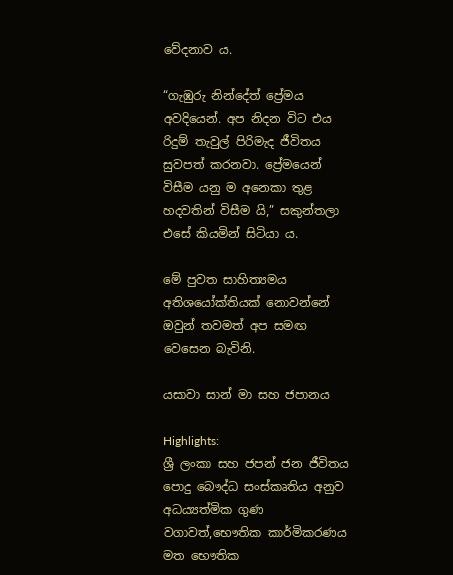වේදනාව ය.

“ගැඹුරු නින්දේත් ප්‍රේමය අවදියෙන්. අප නිදන විට එය රිදුම් තැවුල් පිරිමැද ජීවිතය සුවපත් කරනවා. ප්‍රේමයෙන් විසීම යනු ම අනෙකා තුළ හදවතින් විසීම යි,” සකුන්තලා එසේ කියමින් සිටියා ය.

මේ පුවත සාහිත්‍යමය අතිශයෝක්තියක් නොවන්නේ ඔවුන් තවමත් අප සමඟ වෙසෙන බැවිනි.

යසාවා සාන් මා සහ ජපානය

Highlights:
ශ්‍රී ලංකා සහ ජපන් ජන ජීවිතය පොදු බෞද්ධ සංස්කෘතිය අනුව අධය්‍යත්මික ගුණ වගාවත්,භෞතික කාර්මිකරණය මත භෞතික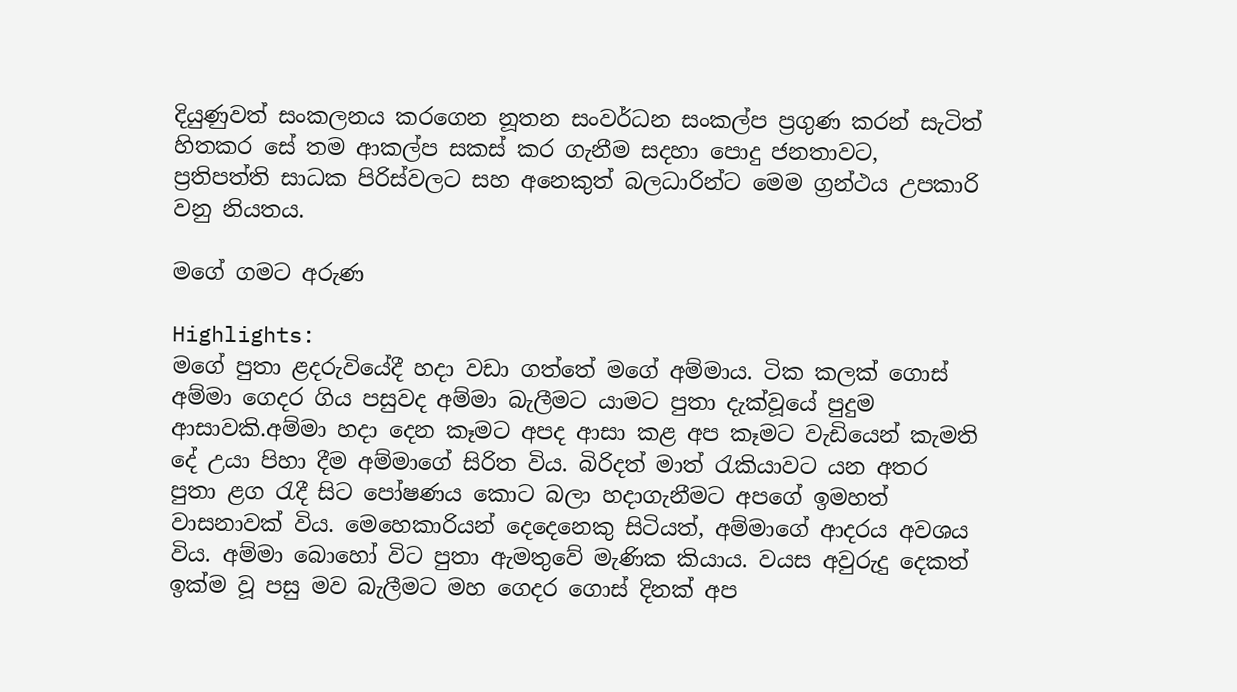දියුණුවත් සංකලනය කරගෙන නූතන සංවර්ධන සංකල්ප ප්‍රගුණ කරන් සැටිත් හිතකර සේ තම ආකල්ප සකස් කර ගැනීම සදහා පොදු ජනතාවට, ප්‍රතිපත්ති සාධක පිරිස්වලට සහ අනෙකුත් බලධාරින්ට මෙම ග්‍රන්ථය උපකාරි වනු නියතය.

මගේ ගමට අරුණ

Highlights:
මගේ පුතා ළදරුවියේදී හදා වඩා ගත්තේ මගේ අම්මාය. ටික කලක් ගොස් අම්මා ගෙදර ගිය පසුවද අම්මා බැලීමට යාමට පුතා දැක්වූයේ පුදුම ආසාවකි.අම්මා හදා දෙන කෑමට අපද ආසා කළ අප කෑමට වැඩියෙන් කැමති දේ උයා පිහා දීම අම්මාගේ සිරිත විය. බිරිදත් මාත් රැකියාවට යන අතර පුතා ළග රැදී සිට පෝෂණය කොට බලා හදාගැනීමට අපගේ ඉමහත් වාසනාවක් විය. මෙහෙකාරියන් දෙදෙනෙකු සිටියත්, අම්මාගේ ආදරය අවශය විය. අම්මා බොහෝ විට පුතා ඇමතුවේ මැණික කියාය. වයස අවුරුදු දෙකත් ඉක්ම වූ පසු මව බැලීමට මහ ගෙදර ගොස් දිනක් අප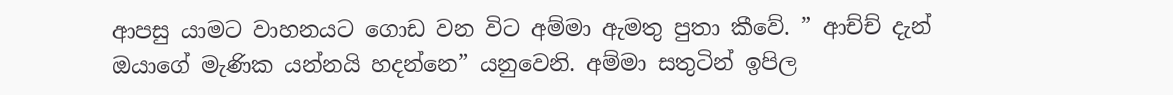ආපසු යාමට වාහනයට ගොඩ වන විට අම්මා ඇමතු පුතා කීවේ. ” ආච්ච් දැන් ඔයාගේ මැණික යන්නයි හදන්නෙ” යනුවෙනි. අම්මා සතුටින් ඉපිල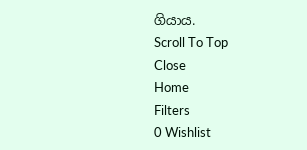ගියාය.
Scroll To Top
Close
Home
Filters
0 Wishlist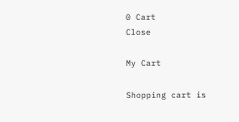0 Cart
Close

My Cart

Shopping cart is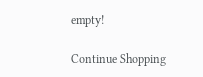empty!

Continue Shopping